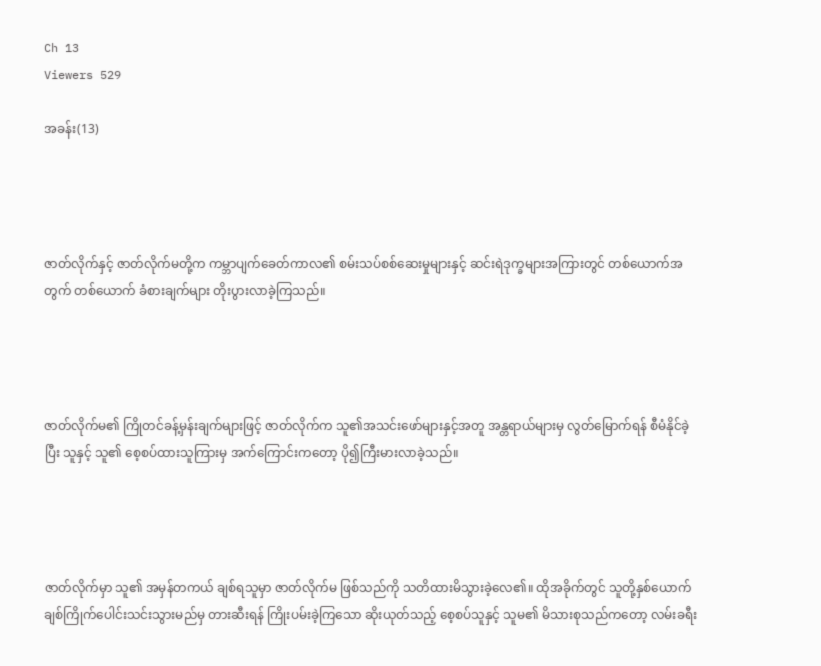Ch 13
Viewers 529

အခန်း(13)




ဇာတ်လိုက်နှင့် ဇာတ်လိုက်မတို့က ကမ္ဘာပျက်ခေတ်ကာလ၏ စမ်းသပ်စစ်ဆေးမှုများနှင့် ဆင်းရဲဒုက္ခများအကြားတွင် တစ်ယောက်အတွက် တစ်ယောက် ခံစားချက်များ တိုးပွားလာခဲ့ကြသည်။




ဇာတ်လိုက်မ၏ ကြိုတင်ခန့်မှန်းချက်များဖြင့် ဇာတ်လိုက်က သူ၏အသင်းဖော်များနှင့်အတူ အန္တရာယ်များမှ လွတ်မြောက်ရန် စီမံနိုင်ခဲ့ပြီး သူနှင့် သူ၏ စေ့စပ်ထားသူကြားမှ အက်ကြောင်းကတော့ ပို၍ကြီးမားလာခဲ့သည်။




ဇာတ်လိုက်မှာ သူ၏ အမှန်တကယ် ချစ်ရသူမှာ ဇာတ်လိုက်မ ဖြစ်သည်ကို သတိထားမိသွားခဲ့လေ၏။ ထိုအခိုက်တွင် သူတို့နှစ်ယောက် ချစ်ကြိုက်ပေါင်းသင်းသွားမည်မှ တားဆီးရန် ကြိုးပမ်းခဲ့ကြသော ဆိုးယုတ်သည့် စေ့စပ်သူနှင့် သူမ၏ မိသားစုသည်ကတော့ လမ်းခရီး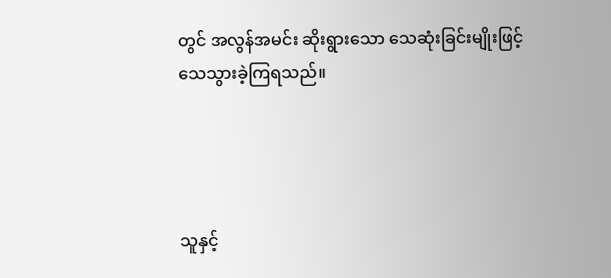တွင် အလွန်အမင်း ဆိုးရွားသော သေဆုံးခြင်းမျိုးဖြင့် သေသွားခဲ့ကြရသည်။




သူနှင့်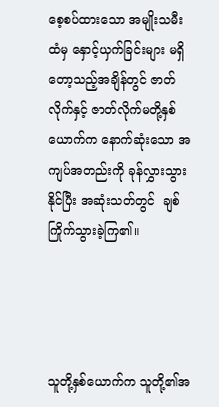စေ့စပ်ထားသော အမျိုးသမီးထံမှ နှောင့်ယှက်ခြင်းများ မရှိတော့သည့်အချိန်တွင် ဇာတ်လိုက်နှင့် ဇာတ်လိုက်မတို့နှစ်ယောက်က နောက်ဆုံးသော အကျပ်အတည်းကို ခုန်လွှားသွားနိုင်ပြီး အဆုံးသတ်တွင်  ချစ်ကြိုက်သွားခဲ့ကြ၏။




သူတို့နှစ်ယောက်က သူတို့၏အ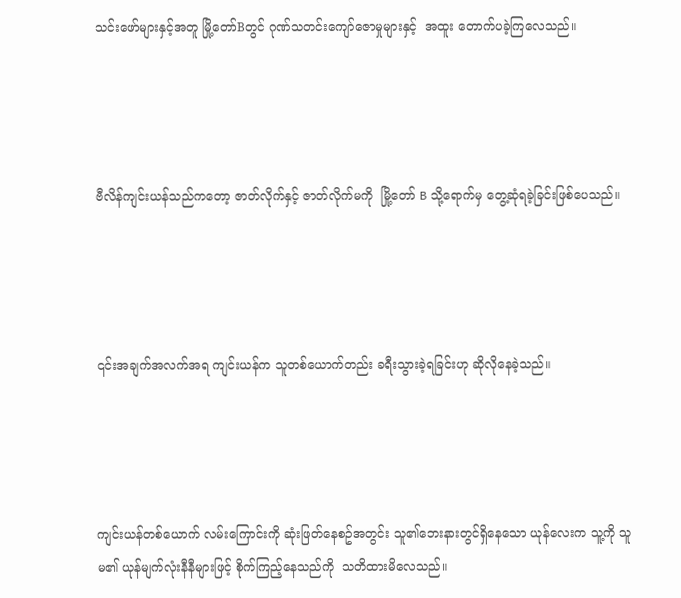သင်းဖော်များနှင့်အတူ မြို့တော်Bတွင် ဂုဏ်သတင်းကျော်ဇောမှုများနှင့်  အထူး တောက်ပခဲ့ကြလေသည်။




ဗီလိန်ကျင်းယန်သည်ကတော့ ဇာတ်လိုက်နှင့် ဇာတ်လိုက်မကို  မြို့တော် B သို့ရောက်မှ တွေ့ဆုံရခဲ့ခြင်းဖြစ်ပေသည်။




၎င်းအချက်အလက်အရ ကျင်းယန်က သူတစ်ယောက်တည်း ခရီးသွားခဲ့ရခြင်းဟု ဆိုလိုနေခဲ့သည်။




ကျင်းယန်တစ်ယောက် လမ်းကြောင်းကို ဆုံးဖြတ်နေစဥ်အတွင်း သူ၏ဘေးနားတွင်ရှိနေသော ယုန်လေးက သူ့ကို သူမ၏ ယုန်မျက်လုံးနီနီများဖြင့် စိုက်ကြည့်နေသည်ကို  သတိထားမိလေသည်။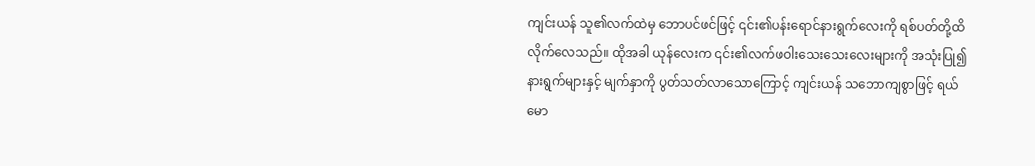ကျင်းယန် သူ၏လက်ထဲမှ ဘောပင်ဖင်ဖြင့် ၎င်း၏ပန်းရောင်နားရွက်လေးကို ရစ်ပတ်တို့ထိလိုက်လေသည်။ ထိုအခါ ယုန်လေးက ၎င်း၏လက်ဖဝါးသေးသေးလေးများကို အသုံးပြု၍ နားရွက်များနှင့် မျက်နှာကို ပွတ်သတ်လာသောကြောင့် ကျင်းယန် သဘောကျစွာဖြင့် ရယ်မော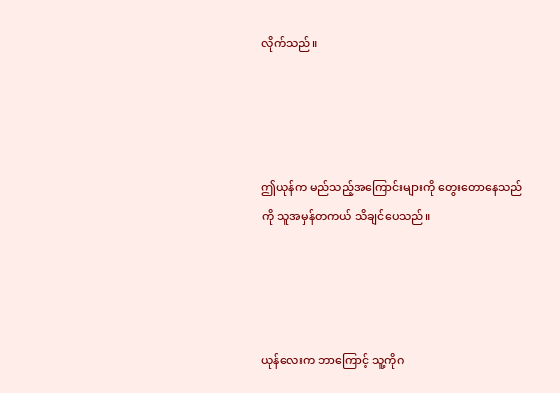လိုက်သည်။




ဤယုန်က မည်သည့်အကြောင်းများကို တွေးတောနေသည်ကို သူအမှန်တကယ် သိချင်ပေသည်။




ယုန်လေးက ဘာကြောင့် သူ့ကိုဂ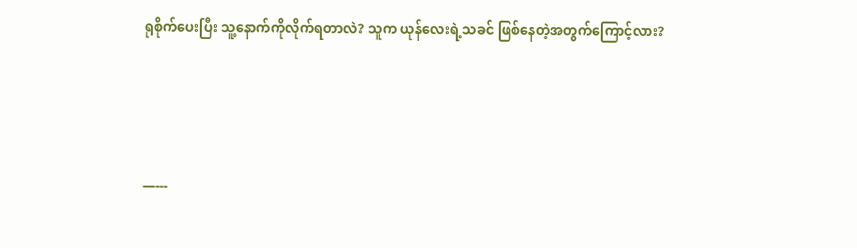ရုစိုက်ပေးပြီး သူ့နောက်ကိုလိုက်ရတာလဲ? သူက ယုန်လေးရဲ့သခင် ဖြစ်နေတဲ့အတွက်ကြောင့်လား?




—---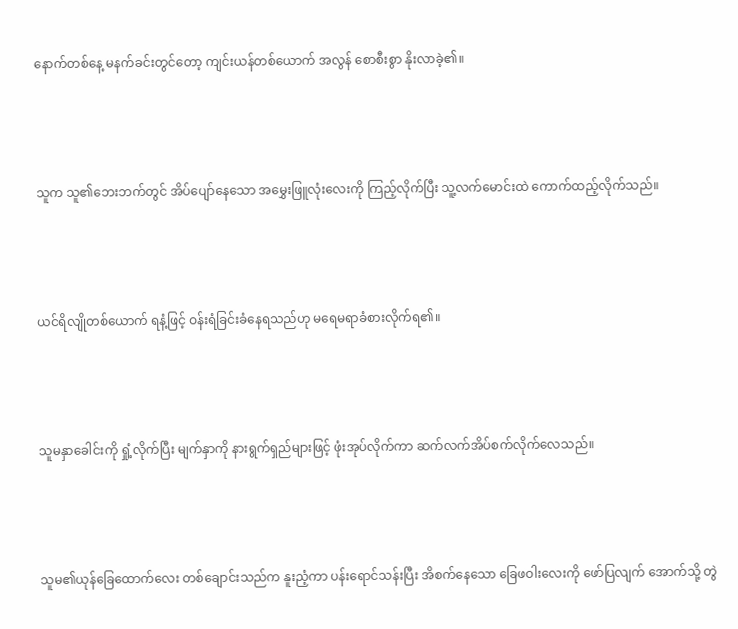နောက်တစ်နေ့ မနက်ခင်းတွင်တော့ ကျင်းယန်တစ်ယောက် အလွန် စောစီးစွာ နိုးလာခဲ့၏။




သူက သူ၏ဘေးဘက်တွင် အိပ်ပျော်နေသော အမွှေးဖြူလုံးလေးကို ကြည့်လိုက်ပြီး သူ့လက်မောင်းထဲ ကောက်ထည့်လိုက်သည်။




ယင်ရိလျိုတစ်ယောက် ရနံ့ဖြင့် ဝန်းရံခြင်းခံနေရသည်ဟု မရေမရာခံစားလိုက်ရ၏။




သူမနှာခေါင်းကို ရှုံ့လိုက်ပြီး မျက်နှာကို နားရွက်ရှည်များဖြင့် ဖုံးအုပ်လိုက်ကာ ဆက်လက်အိပ်စက်လိုက်လေသည်။




သူမ၏ယုန်ခြေထောက်လေး တစ်ချောင်းသည်က နူးညံ့ကာ ပန်းရောင်သန်းပြီး အိစက်နေသော ခြေဖဝါးလေးကို ဖော်ပြလျက် အောက်သို့ တွဲ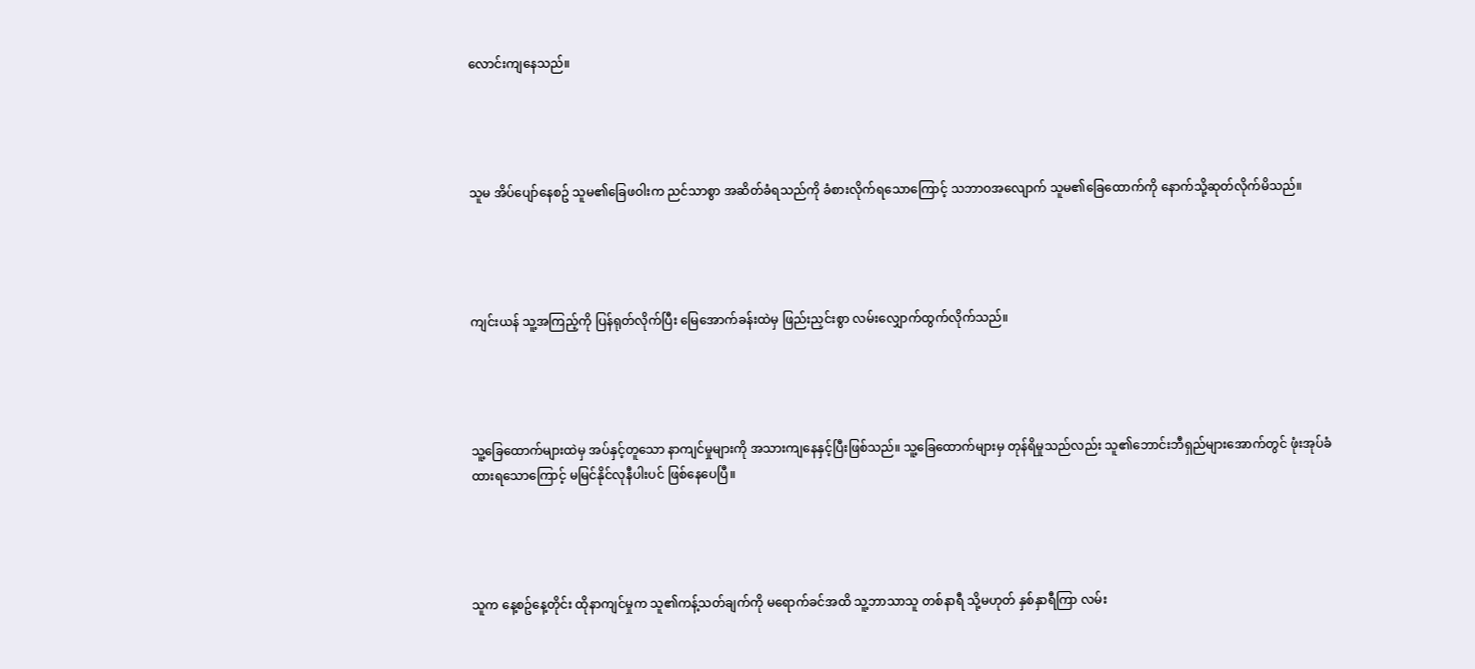လောင်းကျနေသည်။




သူမ အိပ်ပျော်နေစဥ် သူမ၏ခြေဖဝါးက ညင်သာစွာ အဆိတ်ခံရသည်ကို ခံစားလိုက်ရသောကြောင့် သဘာဝအလျောက် သူမ၏ခြေထောက်ကို နောက်သို့ဆုတ်လိုက်မိသည်။




ကျင်းယန် သူ့အကြည့်ကို ပြန်ရုတ်လိုက်ပြီး မြေအောက်ခန်းထဲမှ ဖြည်းညှင်းစွာ လမ်းလျှောက်ထွက်လိုက်သည်။




သူ့ခြေထောက်များထဲမှ အပ်နှင့်တူသော နာကျင်မှုများကို အသားကျနေနှင့်ပြီးဖြစ်သည်။ သူ့ခြေထောက်များမှ တုန်ရိမှုသည်လည်း သူ၏ဘောင်းဘီရှည်များအောက်တွင် ဖုံးအုပ်ခံထားရသောကြောင့် မမြင်နိုင်လုနီပါးပင် ဖြစ်နေပေပြီ။




သူက နေ့စဥ်နေ့တိုင်း ထိုနာကျင်မှုက သူ၏ကန့်သတ်ချက်ကို မ‌ရောက်ခင်အထိ သူ့ဘာသာသူ တစ်နာရီ သို့မဟုတ် နှစ်နှာရီကြာ လမ်း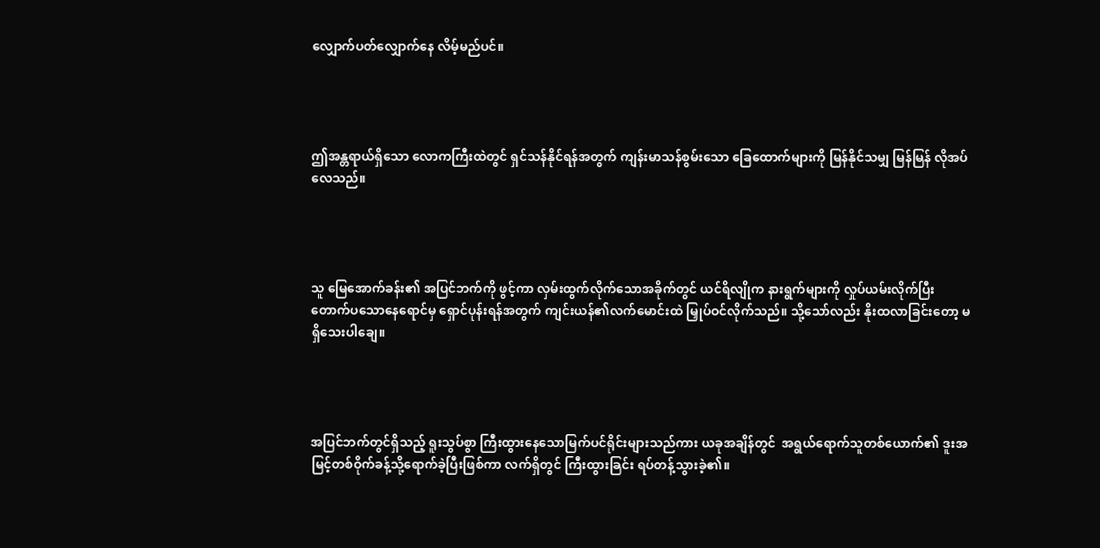လျှောက်ပတ်လျှောက်နေ လိမ့်မည်ပင်။




ဤအန္တရာယ်ရှိသော လောကကြီးထဲတွင် ရှင်သန်နိုင်ရန်အတွက် ကျန်းမာသန်စွမ်းသော ခြေ‌ထောက်များကို မြန်နိုင်သမျှ မြန်မြန် လိုအပ်လေသည်။




သူ မြေအောက်ခန်း၏ အပြင်ဘက်ကို ဖွင့်ကာ လှမ်းထွက်လိုက်သောအခိုက်တွင် ယင်ရိလျိုက နားရွက်များကို လှုပ်ယမ်းလိုက်ပြီး တောက်ပသောနေရောင်မှ ရှောင်ပုန်းရန်အတွက် ကျင်းယန်၏လက်မောင်းထဲ မြှုပ်ဝင်လိုက်သည်။ သို့သော်လည်း နိုးထလာခြင်းတော့ မရှိသေးပါချေ။




အပြင်ဘက်တွင်ရှိသည့် ရူးသွပ်စွာ ကြီးထွားနေသောမြက်ပင်ရိုင်းများသည်ကား ယခုအချိန်တွင်  အရွယ်ရောက်သူတစ်ယောက်၏ ဒူးအမြင့်တစ်ဝိုက်ခန့်သို့ရောက်ခဲ့ပြီးဖြစ်ကာ လက်ရှိတွင် ကြီးထွားခြင်း ရပ်တန့်သွားခဲ့၏။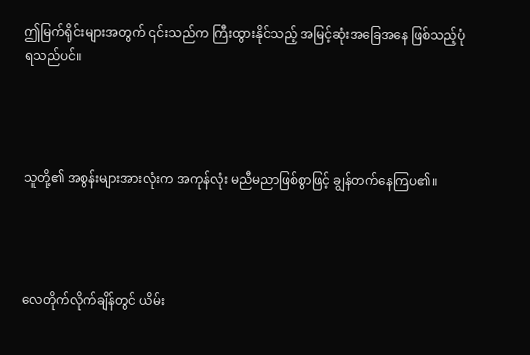ဤမြက်ရိုင်းများအတွက် ၎င်းသည်က ကြီးထွားနိုင်သည့် အမြင့်ဆုံးအခြေအနေ ဖြစ်သည့်ပုံ ရသည်ပင်။




သူတို့၏ အစွန်းများအားလုံးက အကုန်လုံး မညီမညာဖြစ်စွာဖြင့် ချွန်တက်နေကြပ၏။




လေတိုက်လိုက်ချိန်တွင် ယိမ်း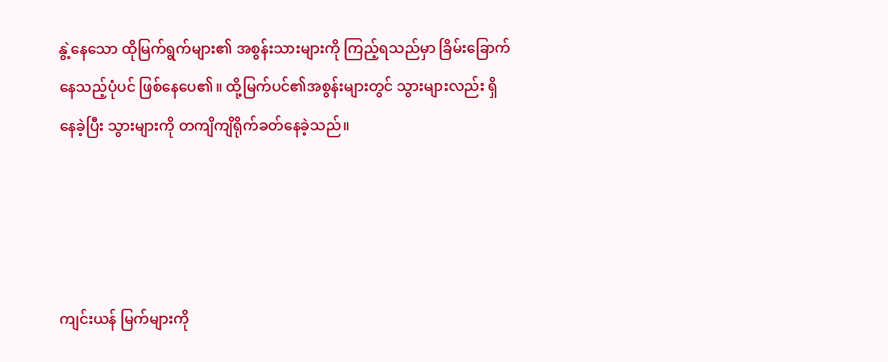နွဲ့နေသော ထိုမြက်ရွက်များ၏ အစွန်းသားများကို ကြည့်ရသည်မှာ ခြိမ်းခြောက်နေသည့်ပုံပင် ဖြစ်နေပေ၏။ ထို့မြက်ပင်၏အစွန်းများတွင် သွားများလည်း ရှိနေခဲ့ပြီး သွားများကို တကျိကျိရိုက်ခတ်နေခဲ့သည်။




ကျင်းယန် မြက်များကို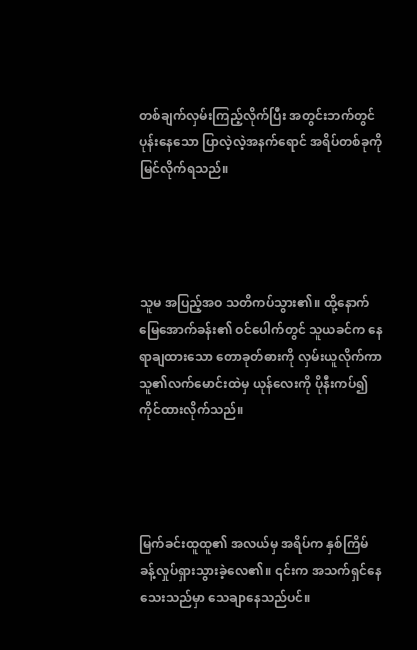တစ်ချက်လှမ်းကြည့်လိုက်ပြီး အတွင်းဘက်တွင် ပုန်းနေသော ပြာလဲ့လဲ့အနက်ရောင် အရိပ်တစ်ခုကို မြင်လိုက်ရသည်။




သူမ အပြည့်အဝ သတိကပ်သွား၏။ ထို့နောက် မြေအောက်ခန်း၏ ဝင်ပေါက်တွင် သူယခင်က နေရာချထားသော တောခုတ်ဓားကို လှမ်းယူလိုက်ကာ သူ၏လက်မောင်းထဲမှ ယုန်လေးကို ပိုနီးကပ်၍ ကိုင်ထားလိုက်သည်။




မြက်ခင်းထူထူ၏ အလယ်မှ အရိပ်က နှစ်ကြိမ်ခန့်လှုပ်ရှားသွားခဲ့လေ၏။ ၎င်းက အသက်ရှင်နေသေးသည်မှာ သေချာနေသည်ပင်။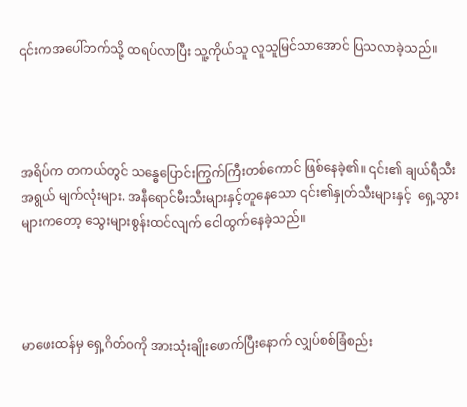၎င်းကအပေါ်ဘက်သို့ ထရပ်လာပြီး သူ့ကိုယ်သူ လူသူမြင်သာအောင် ပြသလာခဲ့သည်။




အရိပ်က တကယ်တွင် သန္ဓေပြောင်းကြွက်ကြီးတစ်ကောင် ဖြစ်နေခဲ့၏။ ၎င်း၏ ချယ်ရီသီးအရွယ် မျက်လုံးများ. အနီရောင်မီးသီးများနှင့်တူနေသော ၎င်း၏နှုတ်သီးများနှင့်  ရှေ့သွားများကတော့ သွေးများစွန်းထင်လျက် ငေါထွက်နေခဲ့သည်။




မာဖေးထန်မှ ရှေ့ဂိတ်ဝကို အားသုံးချိုးဖောက်ပြီးနောက် လျှပ်စစ်ခြံစည်း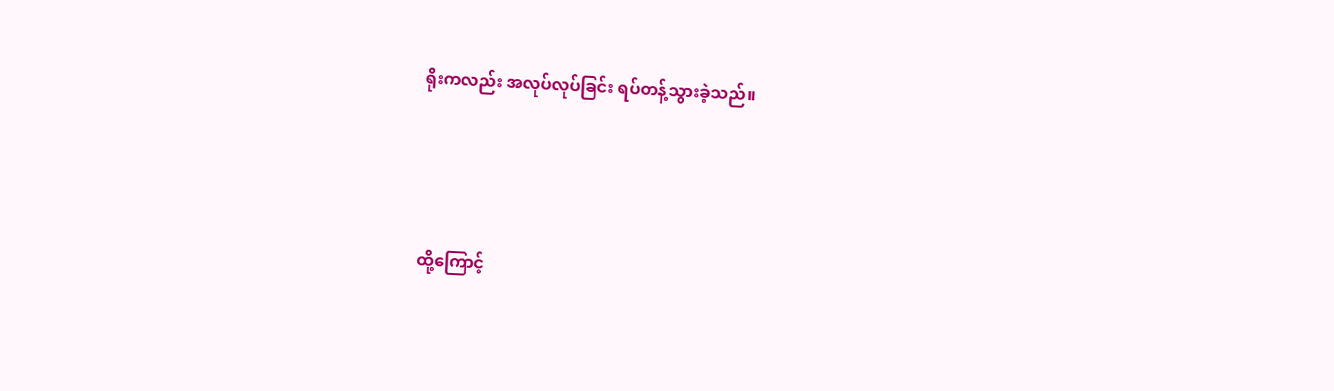ရိုးကလည်း အလုပ်လုပ်ခြင်း ရပ်တန့်သွားခဲ့သည်။




ထို့ကြောင့်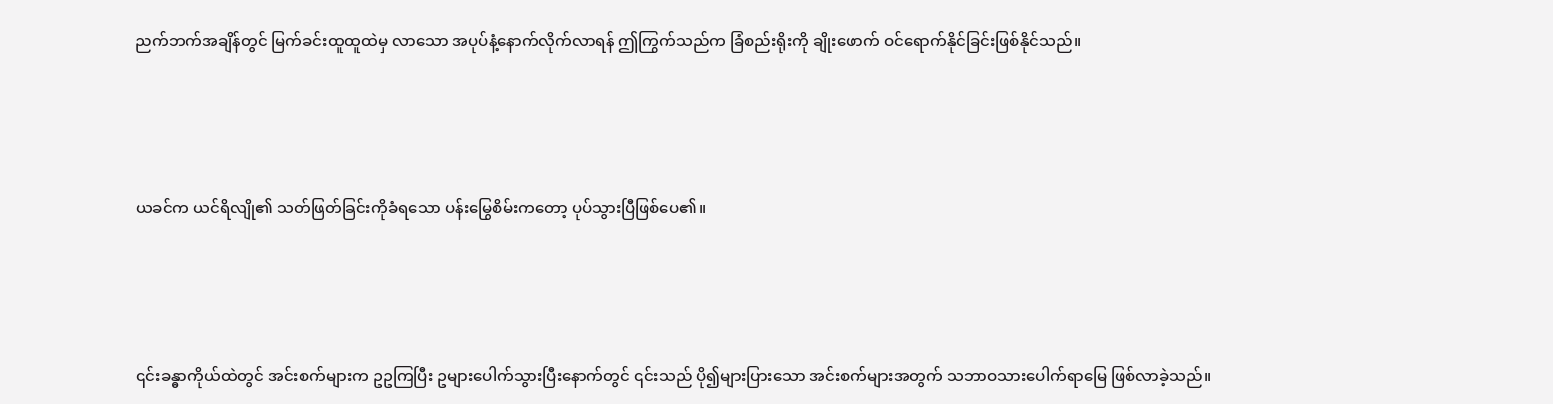ညက်ဘက်အချိန်တွင် မြက်ခင်းထူထူထဲမှ လာသော အပုပ်နံ့နောက်လိုက်လာရန် ဤကြွက်သည်က ခြံစည်းရိုးကို ချိုးဖောက် ဝင်ရောက်နိုင်ခြင်းဖြစ်နိုင်သည်။




ယခင်က ယင်ရိလျို၏ သတ်ဖြတ်ခြင်းကိုခံရသော ပန်းမြွေစိမ်းကတော့ ပုပ်သွားပြီဖြစ်ပေ၏။




၎င်းခန္ဓာကိုယ်ထဲတွင် အင်းစက်များက ဥဥကြပြီး ဥများပေါက်သွားပြီးနောက်တွင် ၎င်းသည် ပို၍များပြားသော အင်းစက်များအတွက် သဘာဝသားပေါက်ရာမြေ ဖြစ်လာခဲ့သည်။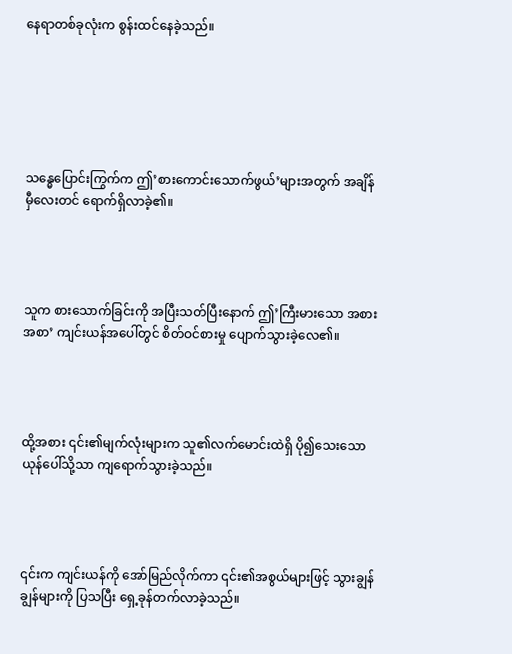နေရာတစ်ခုလုံးက စွန်းထင်နေခဲ့သည်။






သန္ဓေပြောင်းကြွက်က ဤ’စားကောင်းသောက်ဖွယ်’များအတွက် အချိန်မှီလေးတင် ရောက်ရှိလာခဲ့၏။




သူက စားသောက်ခြင်းကို အပြီးသတ်ပြီးနောက် ဤ’ကြီးမားသော အစားအစာ’ ကျင်းယန်အပေါ်တွင် စိတ်ဝင်စားမှု ပျောက်သွားခဲ့လေ၏။




ထို့အစား ၎င်း၏မျက်လုံးများက သူ၏လက်မောင်းထဲရှိ ပို၍သေးသော ယုန်ပေါ်သို့သာ ကျရောက်သွားခဲ့သည်။




၎င်းက ကျင်းယန်ကို အော်မြည်လိုက်ကာ ၎င်း၏အစွယ်များဖြင့် သွားချွန်ချွန်များကို ပြသပြီး ရှေ့ခုန်တက်လာခဲ့သည်။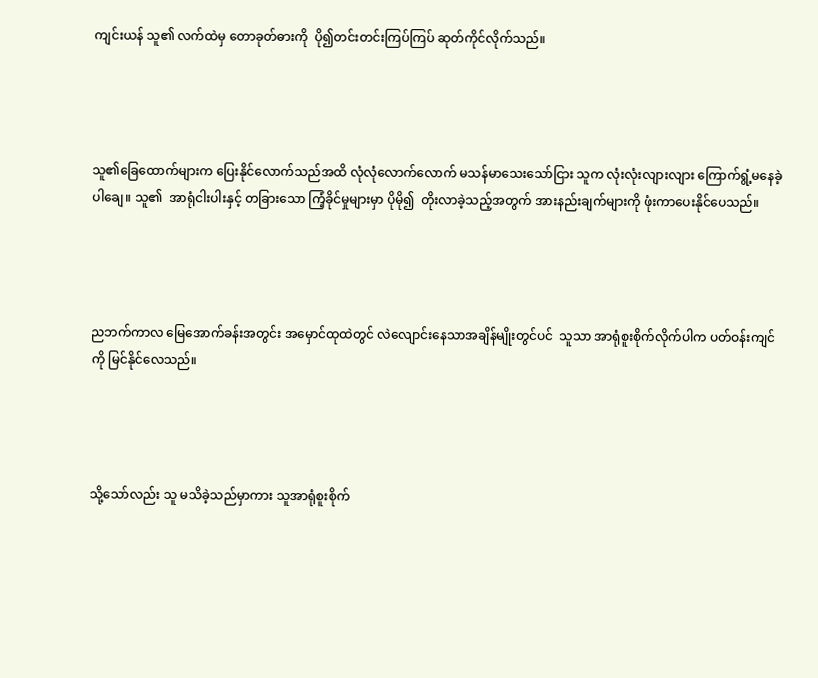ကျင်းယန် သူ၏ လက်ထဲမှ တောခုတ်ဓားကို  ပို၍တင်းတင်းကြပ်ကြပ် ဆုတ်ကိုင်လိုက်သည်။




သူ၏ခြေထောက်များက ပြေးနိုင်လောက်သည်အထိ လုံလုံလောက်လောက် မသန်မာသေးသော်ငြား သူက လုံးလုံးလျားလျား ကြောက်ရွံ့မနေခဲ့ပါချေ။ သူ၏  အာရုံငါးပါးနှင့် တခြားသော ကြံ့ခိုင်မှုများမှာ ပိုမို၍  တိုးလာခဲ့သည့်အတွက် အားနည်းချက်များကို ဖုံးကာပေးနိုင်ပေသည်။




ညဘက်ကာလ မြေအောက်ခန်းအတွင်း အမှောင်ထုထဲတွင် လဲလျောင်းနေသာအချိန်မျိုးတွင်ပင်  သူသာ အာရုံစူးစိုက်လိုက်ပါက ပတ်ဝန်းကျင်ကို မြင်နိုင်လေသည်။




သို့သော်လည်း သူ မသိခဲ့သည်မှာကား သူအာရုံစူးစိုက်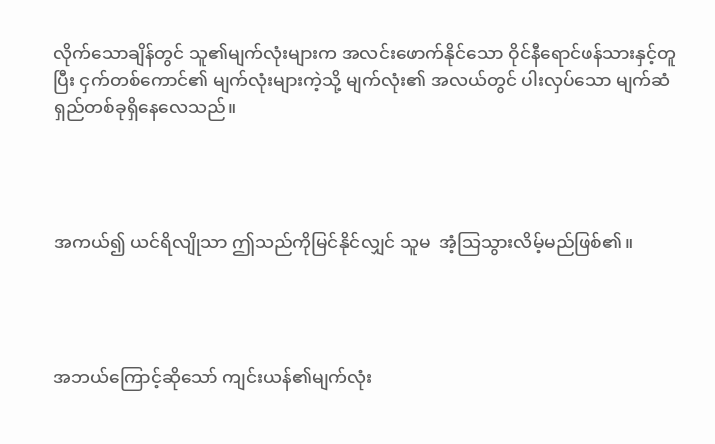လိုက်သောချိန်တွင် သူ၏မျက်လုံးများက အလင်းဖောက်နိုင်သော ဝိုင်နီရောင်ဖန်သားနှင့်တူပြီး ငှက်တစ်ကောင်၏ မျက်လုံးများကဲ့သို့ မျက်လုံး၏ အလယ်တွင် ပါးလှပ်သော မျက်ဆံရှည်တစ်ခုရှိနေလေသည်။




အကယ်၍ ယင်ရိလျိုသာ ဤသည်ကိုမြင်နိုင်လျှင် သူမ  အံ့သြသွားလိမ့်မည်ဖြစ်၏။




အဘယ်ကြောင့်ဆိုသော် ကျင်းယန်၏မျက်လုံး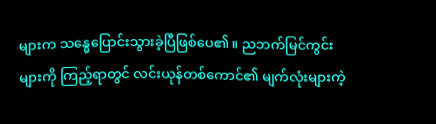များက သန္ဓေပြောင်းသွားခဲ့ပြီဖြစ်ပေ၏။ ညဘက်မြင်ကွင်းများကို ကြည့်ရာတွင် လင်းယုန်တစ်ကောင်၏ မျက်လုံးများကဲ့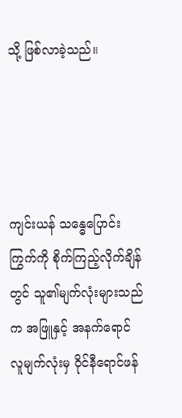သို့ ဖြစ်လာခဲ့သည်။




ကျင်းယန် သန္ဓေပြောင်းကြွက်ကို စိုက်ကြည့်လိုက်ချိန်တွင် သူ၏မျက်လုံးများသည်က အဖြူနှင့် အနက်ရောင် လူမျက်လုံးမှ ဝိုင်နီရောင်ဖန်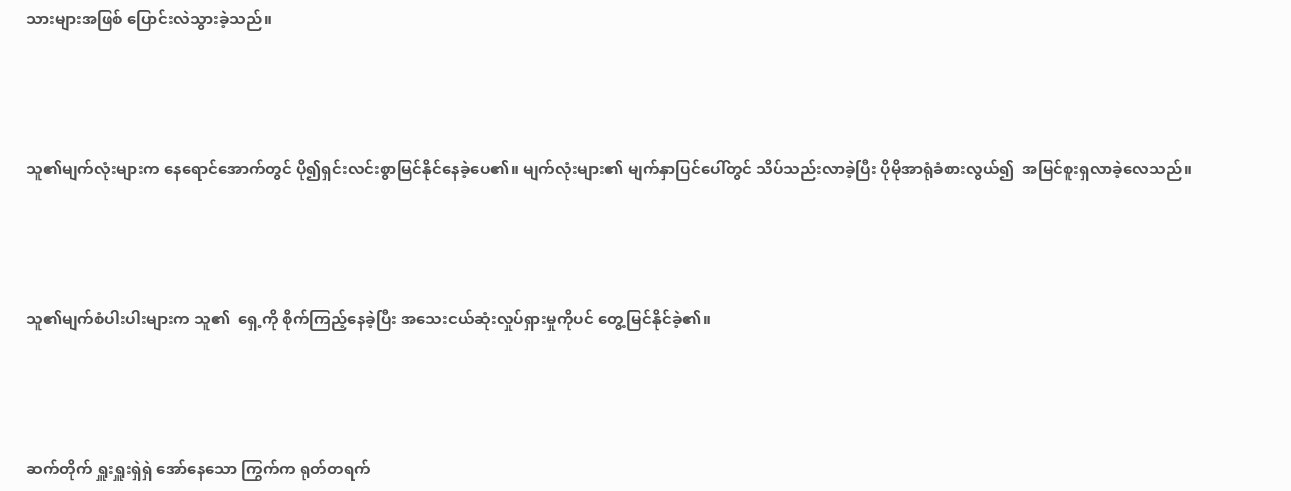သားများအဖြစ် ပြောင်းလဲသွားခဲ့သည်။




သူ၏မျက်လုံးများက နေရောင်အောက်တွင် ပို၍ရှင်းလင်းစွာမြင်နိုင်နေခဲ့ပေ၏။ မျက်လုံးများ၏ မျက်နှာပြင်ပေါ်တွင် သိပ်သည်းလာခဲ့ပြီး ပိုမိုအာရုံခံစားလွယ်၍  အမြင်စူးရှလာခဲ့လေသည်။




သူ၏မျက်စံပါးပါးများက သူ၏  ရှေ့ကို စိုက်ကြည့်နေခဲ့ပြီး အသေးငယ်ဆုံးလှုပ်ရှားမှုကိုပင် တွေ့မြင်နိုင်ခဲ့၏။




ဆက်တိုက် ရှူးရှူးရှဲရှဲ အော်နေသော ကြွက်က ရုတ်တရက်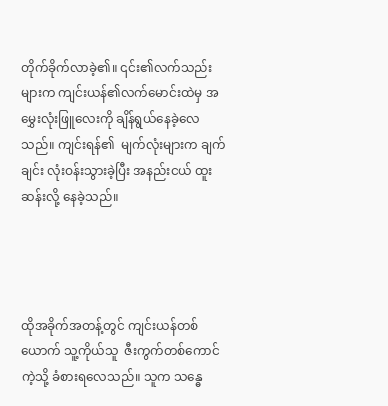တိုက်ခိုက်လာခဲ့၏။ ၎င်း၏လက်သည်းများက ကျင်းယန်၏လက်မောင်းထဲမှ အမွှေးလုံးဖြူလေးကို ချိန်ရွယ်နေခဲ့လေသည်။ ကျင်းရန်၏  မျက်လုံးများက ချက်ချင်း လုံးဝန်းသွားခဲ့ပြီး အနည်းငယ် ထူးဆန်းလို့ နေခဲ့သည်။




ထိုအခိုက်အတန့်တွင် ကျင်းယန်တစ်ယောက် သူ့ကိုယ်သူ  ဇီးကွက်တစ်ကောင်ကဲ့သို့ ခံစားရလေသည်။ သူက သန္ဓေ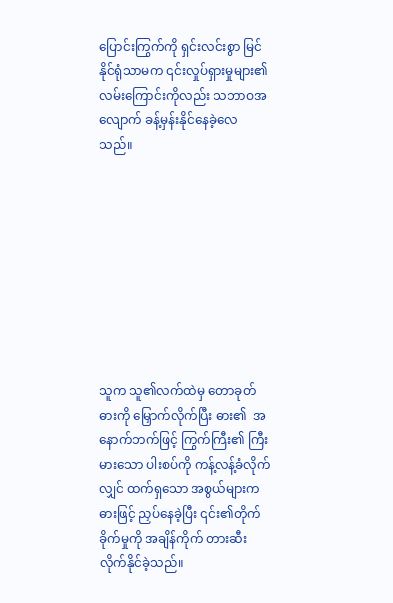ပြောင်းကြွက်ကို ရှင်းလင်းစွာ မြင်နိုင်ရုံသာမက ၎င်းလှုပ်ရှားမှုများ၏ လမ်းကြောင်းကိုလည်း သဘာဝအလျောက် ခန့်မှန်းနိုင်နေခဲ့လေသည်။









သူက သူ၏လက်ထဲမှ တောခုတ်ဓားကို မြှောက်လိုက်ပြီး ဓား၏  အနောက်ဘက်ဖြင့် ကြွက်ကြီး၏ ကြီးမားသော ပါးစပ်ကို ကန့်လန့်ခံလိုက်လျှင် ထက်ရှသော အစွယ်များက ဓားဖြင့် ညှပ်နေခဲ့ပြီး ၎င်း၏တိုက်ခိုက်မှုကို အချိန်ကိုက် တားဆီးလိုက်နိုင်ခဲ့သည်။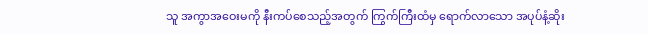သူ အကွာအဝေးမကို နီးကပ်စေသည့်အတွက် ကြွက်ကြီးထံမှ ရောက်လာသော အပုပ်နံ့ဆိုး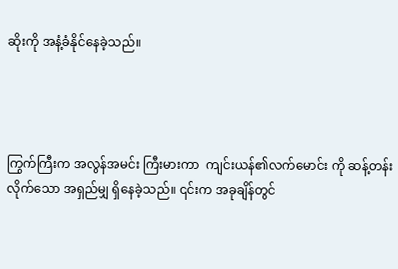ဆိုးကို အနံ့ခံနိုင်နေခဲ့သည်။




ကြွက်ကြီးက အလွန်အမင်း ကြီးမားကာ  ကျင်းယန်၏လက်မောင်း ကို ဆန့်တန်းလိုက်သော အရှည်မျှ ရှိနေခဲ့သည်။ ၎င်းက အခုချိန်တွင်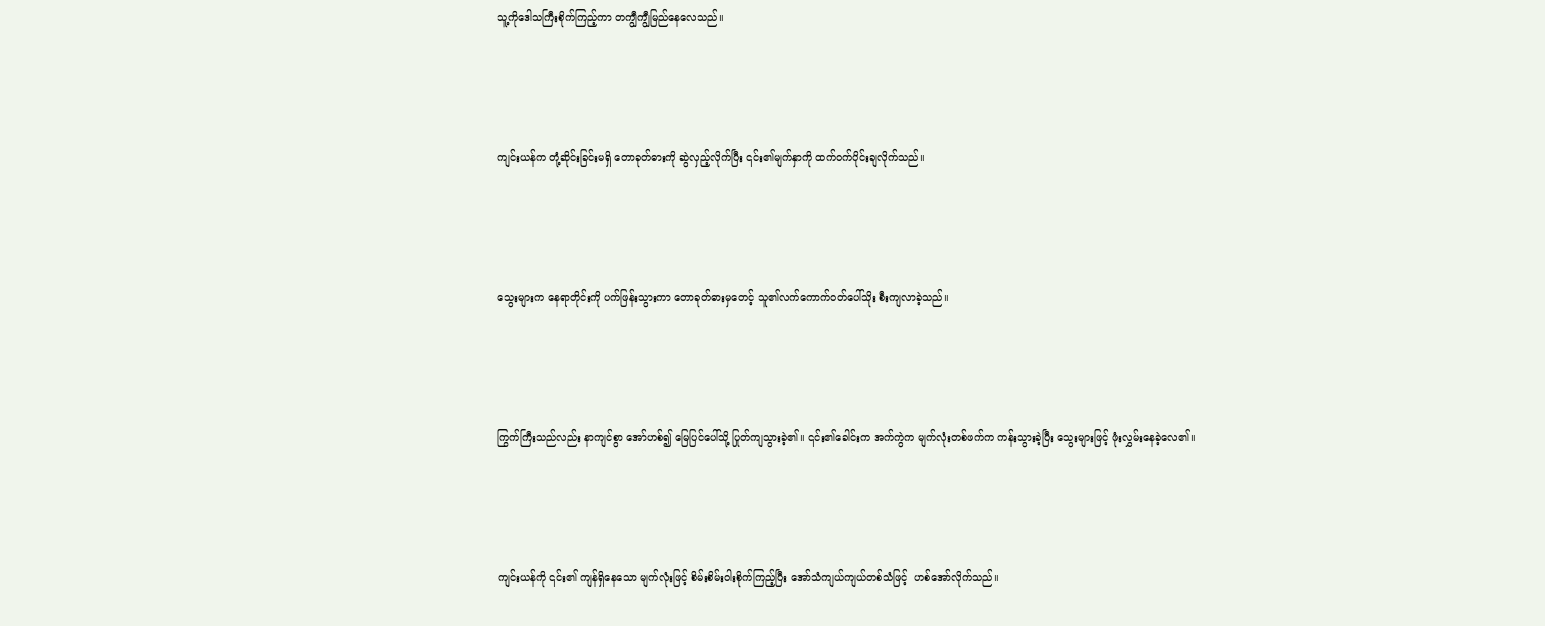သူ့ကိုဒေါသကြီးစိုက်ကြည့်ကာ တကျွီကျွီမြည်နေလေသည်။




ကျင်းယန်က တုံ့ဆိုင်းခြင်းမရှိ တောခုတ်ဓားကို ဆွဲလှည့်လိုက်ပြီး ၎င်း၏မျက်နှာကို ထက်ဝက်ပိုင်းချလိုက်သည်။




သွေးများက နေရာတိုင်းကို ပက်ဖြန်းသွားကာ တောခုတ်ဓားမှတေင့် သူ၏လက်ကောက်ဝတ်ပေါ်သိုး စီးကျလာခဲ့သည်။




ကြွက်ကြီးသည်လည်း နာကျင်စွာ အော်ဟစ်၍ မြေပြင်ပေါ်သို့ ပြုတ်ကျသွားခဲ့၏။ ၎င်း၏ခေါင်းက အက်ကွဲက မျက်လုံးတစ်ဖက်က ကန်းသွားခဲ့ပြီး သွေးများဖြင့် ဖုံးလွှမ်းနေခဲ့လေ၏။




ကျင်းယန်ကို ၎င်း၏ ကျန်ရှိနေသော မျက်လုံးဖြင့် စိမ်းစိမ်းဝါးစိုက်ကြည့်ပြီး အော်သံကျယ်ကျယ်တစ်သံဖြင့်  ဟစ်အော်လိုက်သည်။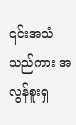၎င်းအသံသည်ကား အလွန်စူးရှ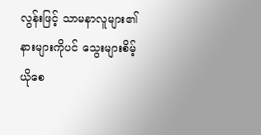လွန်းဖြင့် သာမနာလူများ၏  နားများကိုပင် သွေးများစိမ့်ယိုစေ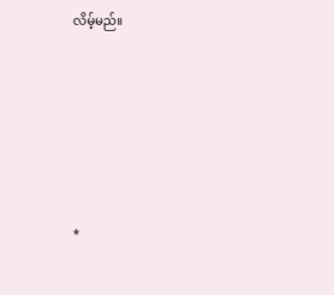လိမ့်မည်။






*